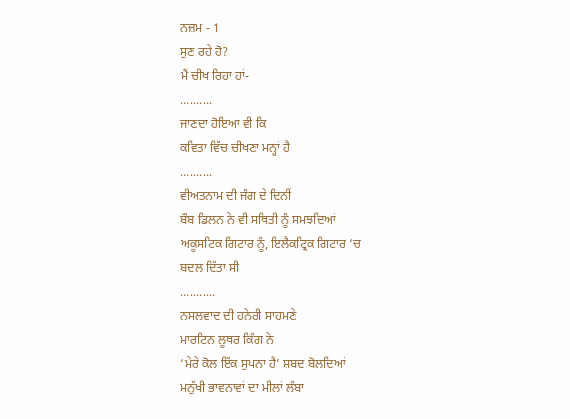ਨਜ਼ਮ - 1
ਸੁਣ ਰਹੇ ਹੋ?
ਮੈਂ ਚੀਖ ਰਿਹਾ ਹਾਂ-
..........
ਜਾਣਦਾ ਹੋਇਆ ਵੀ ਕਿ
ਕਵਿਤਾ ਵਿੱਚ ਚੀਖਣਾ ਮਨ੍ਹਾਂ ਹੈ
..........
ਵੀਅਤਨਾਮ ਦੀ ਜੰਗ ਦੇ ਦਿਨੀਂ
ਬੌਬ ਡਿਲਨ ਨੇ ਵੀ ਸਥਿਤੀ ਨੂੰ ਸਮਝਦਿਆਂ
ਅਕੂਸਟਿਕ ਗਿਟਾਰ ਨੂੰ, ਇਲੈਕਟ੍ਰਿਕ ਗਿਟਾਰ ‘ਚ
ਬਦਲ ਦਿੱਤਾ ਸੀ
...........
ਨਸਲਵਾਦ ਦੀ ਹਨੇਰੀ ਸਾਹਮਣੇ
ਮਾਰਟਿਨ ਲੂਥਰ ਕਿੰਗ ਨੇ
‘ਮੇਰੇ ਕੋਲ ਇੱਕ ਸੁਪਨਾ ਹੈ’ ਸ਼ਬਦ ਬੋਲਦਿਆਂ
ਮਨੁੱਖੀ ਭਾਵਨਾਵਾਂ ਦਾ ਮੀਲਾਂ ਲੰਬਾ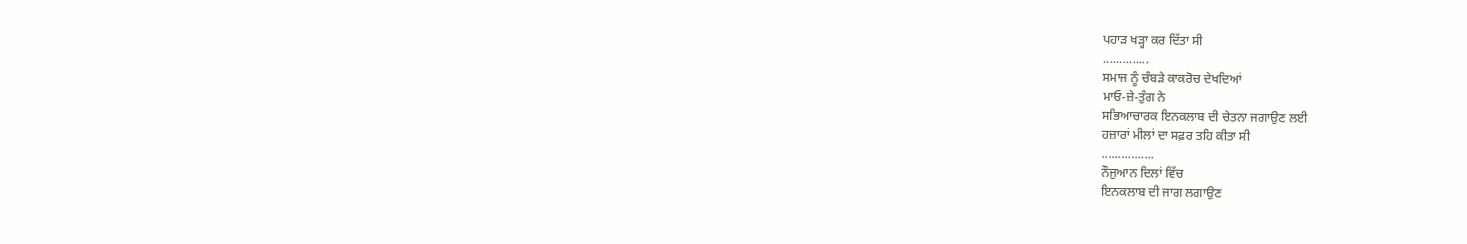ਪਹਾੜ ਖੜ੍ਹਾ ਕਰ ਦਿੱਤਾ ਸੀ
..............
ਸਮਾਜ ਨੂੰ ਚੰਬੜੇ ਕਾਕਰੋਚ ਦੇਖਦਿਆਂ
ਮਾਓ-ਜ਼ੇ-ਤੁੰਗ ਨੇ
ਸਭਿਆਚਾਰਕ ਇਨਕਲਾਬ ਦੀ ਚੇਤਨਾ ਜਗਾਉਣ ਲਈ
ਹਜ਼ਾਰਾਂ ਮੀਲਾਂ ਦਾ ਸਫ਼ਰ ਤਹਿ ਕੀਤਾ ਸੀ
................
ਨੌਜੁਆਨ ਦਿਲਾਂ ਵਿੱਚ
ਇਨਕਲਾਬ ਦੀ ਜਾਗ ਲਗਾਉਣ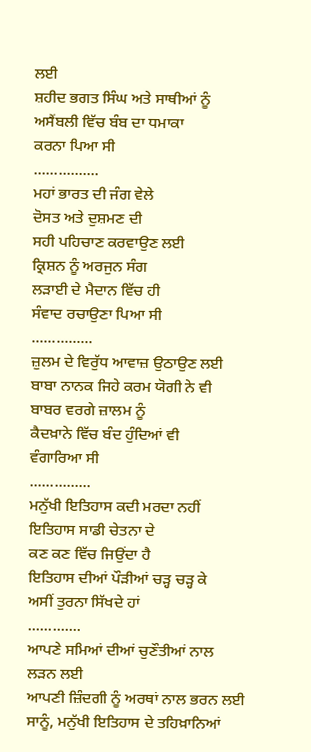ਲਈ
ਸ਼ਹੀਦ ਭਗਤ ਸਿੰਘ ਅਤੇ ਸਾਥੀਆਂ ਨੂੰ
ਅਸੈਂਬਲੀ ਵਿੱਚ ਬੰਬ ਦਾ ਧਮਾਕਾ
ਕਰਨਾ ਪਿਆ ਸੀ
................
ਮਹਾਂ ਭਾਰਤ ਦੀ ਜੰਗ ਵੇਲੇ
ਦੋਸਤ ਅਤੇ ਦੁਸ਼ਮਣ ਦੀ
ਸਹੀ ਪਹਿਚਾਣ ਕਰਵਾਉਣ ਲਈ
ਕ੍ਰਿਸ਼ਨ ਨੂੰ ਅਰਜੁਨ ਸੰਗ
ਲੜਾਈ ਦੇ ਮੈਦਾਨ ਵਿੱਚ ਹੀ
ਸੰਵਾਦ ਰਚਾਉਣਾ ਪਿਆ ਸੀ
...............
ਜ਼ੁਲਮ ਦੇ ਵਿਰੁੱਧ ਆਵਾਜ਼ ਉਠਾਉਣ ਲਈ
ਬਾਬਾ ਨਾਨਕ ਜਿਹੇ ਕਰਮ ਯੋਗੀ ਨੇ ਵੀ
ਬਾਬਰ ਵਰਗੇ ਜ਼ਾਲਮ ਨੂੰ
ਕੈਦਖ਼ਾਨੇ ਵਿੱਚ ਬੰਦ ਹੁੰਦਿਆਂ ਵੀ
ਵੰਗਾਰਿਆ ਸੀ
...............
ਮਨੁੱਖੀ ਇਤਿਹਾਸ ਕਦੀ ਮਰਦਾ ਨਹੀਂ
ਇਤਿਹਾਸ ਸਾਡੀ ਚੇਤਨਾ ਦੇ
ਕਣ ਕਣ ਵਿੱਚ ਜਿਉਂਦਾ ਹੈ
ਇਤਿਹਾਸ ਦੀਆਂ ਪੌੜੀਆਂ ਚੜ੍ਹ ਚੜ੍ਹ ਕੇ
ਅਸੀਂ ਤੁਰਨਾ ਸਿੱਖਦੇ ਹਾਂ
.............
ਆਪਣੇ ਸਮਿਆਂ ਦੀਆਂ ਚੁਣੌਤੀਆਂ ਨਾਲ ਲੜਨ ਲਈ
ਆਪਣੀ ਜ਼ਿੰਦਗੀ ਨੂੰ ਅਰਥਾਂ ਨਾਲ ਭਰਨ ਲਈ
ਸਾਨੂੰ, ਮਨੁੱਖੀ ਇਤਿਹਾਸ ਦੇ ਤਹਿਖ਼ਾਨਿਆਂ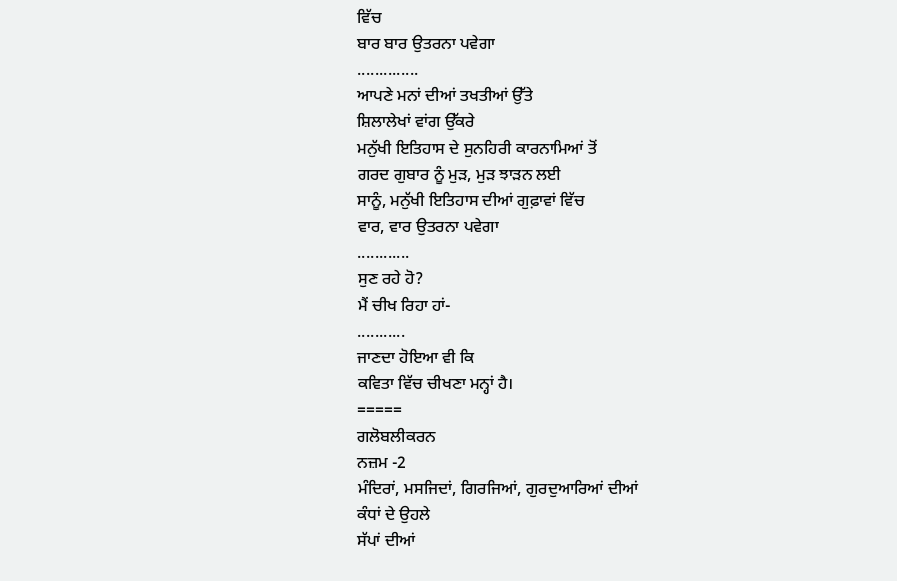ਵਿੱਚ
ਬਾਰ ਬਾਰ ਉਤਰਨਾ ਪਵੇਗਾ
..............
ਆਪਣੇ ਮਨਾਂ ਦੀਆਂ ਤਖਤੀਆਂ ਉੱਤੇ
ਸ਼ਿਲਾਲੇਖਾਂ ਵਾਂਗ ਉੱਕਰੇ
ਮਨੁੱਖੀ ਇਤਿਹਾਸ ਦੇ ਸੁਨਹਿਰੀ ਕਾਰਨਾਮਿਆਂ ਤੋਂ
ਗਰਦ ਗੁਬਾਰ ਨੂੰ ਮੁੜ, ਮੁੜ ਝਾੜਨ ਲਈ
ਸਾਨੂੰ, ਮਨੁੱਖੀ ਇਤਿਹਾਸ ਦੀਆਂ ਗੁਫ਼ਾਵਾਂ ਵਿੱਚ
ਵਾਰ, ਵਾਰ ਉਤਰਨਾ ਪਵੇਗਾ
............
ਸੁਣ ਰਹੇ ਹੋ?
ਮੈਂ ਚੀਖ ਰਿਹਾ ਹਾਂ-
...........
ਜਾਣਦਾ ਹੋਇਆ ਵੀ ਕਿ
ਕਵਿਤਾ ਵਿੱਚ ਚੀਖਣਾ ਮਨ੍ਹਾਂ ਹੈ।
=====
ਗਲੋਬਲੀਕਰਨ
ਨਜ਼ਮ -2
ਮੰਦਿਰਾਂ, ਮਸਜਿਦਾਂ, ਗਿਰਜਿਆਂ, ਗੁਰਦੁਆਰਿਆਂ ਦੀਆਂ
ਕੰਧਾਂ ਦੇ ਉਹਲੇ
ਸੱਪਾਂ ਦੀਆਂ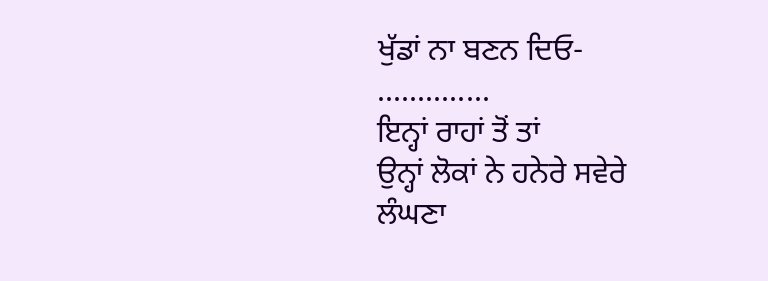ਖੁੱਡਾਂ ਨਾ ਬਣਨ ਦਿਓ-
..............
ਇਨ੍ਹਾਂ ਰਾਹਾਂ ਤੋਂ ਤਾਂ
ਉਨ੍ਹਾਂ ਲੋਕਾਂ ਨੇ ਹਨੇਰੇ ਸਵੇਰੇ ਲੰਘਣਾ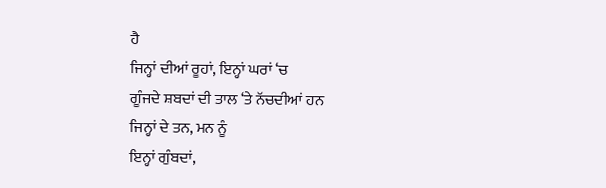ਹੈ
ਜਿਨ੍ਹਾਂ ਦੀਆਂ ਰੂਹਾਂ, ਇਨ੍ਹਾਂ ਘਰਾਂ ‘ਚ
ਗੂੰਜਦੇ ਸ਼ਬਦਾਂ ਦੀ ਤਾਲ ‘ਤੇ ਨੱਚਦੀਆਂ ਹਨ
ਜਿਨ੍ਹਾਂ ਦੇ ਤਨ, ਮਨ ਨੂੰ
ਇਨ੍ਹਾਂ ਗੁੰਬਦਾਂ,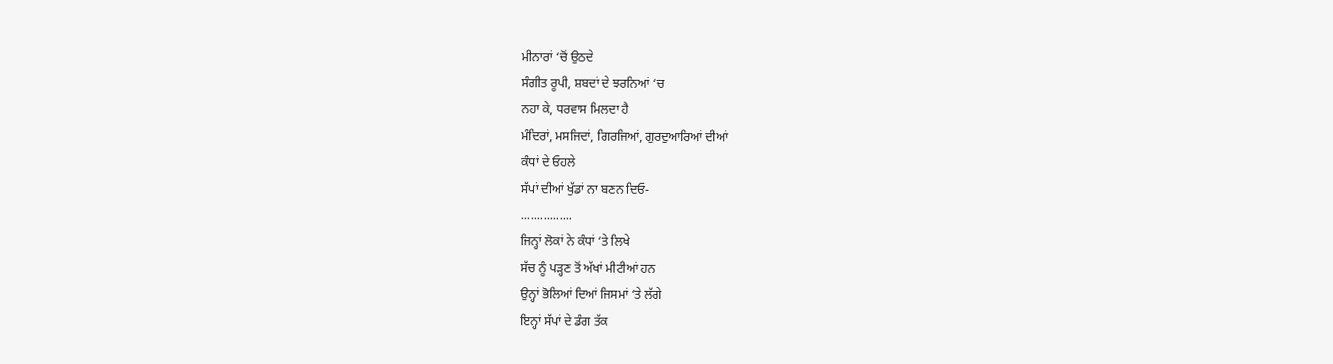ਮੀਨਾਰਾਂ ‘ਚੋਂ ਉਠਦੇ
ਸੰਗੀਤ ਰੂਪੀ, ਸ਼ਬਦਾਂ ਦੇ ਝਰਨਿਆਂ ‘ਚ
ਨਹਾ ਕੇ, ਧਰਵਾਸ ਮਿਲਦਾ ਹੈ
ਮੰਦਿਰਾਂ, ਮਸਜਿਦਾਂ, ਗਿਰਜਿਆਂ, ਗੁਰਦੁਆਰਿਆਂ ਦੀਆਂ
ਕੰਧਾਂ ਦੇ ਓਹਲੇ
ਸੱਪਾਂ ਦੀਆਂ ਖੁੱਡਾਂ ਨਾ ਬਣਨ ਦਿਓ-
................
ਜਿਨ੍ਹਾਂ ਲੋਕਾਂ ਨੇ ਕੰਧਾਂ ‘ਤੇ ਲਿਖੇ
ਸੱਚ ਨੂੰ ਪੜ੍ਹਣ ਤੋਂ ਅੱਖਾਂ ਮੀਟੀਆਂ ਹਨ
ਉਨ੍ਹਾਂ ਭੋਲਿਆਂ ਦਿਆਂ ਜਿਸਮਾਂ ‘ਤੇ ਲੱਗੇ
ਇਨ੍ਹਾਂ ਸੱਪਾਂ ਦੇ ਡੰਗ ਤੱਕ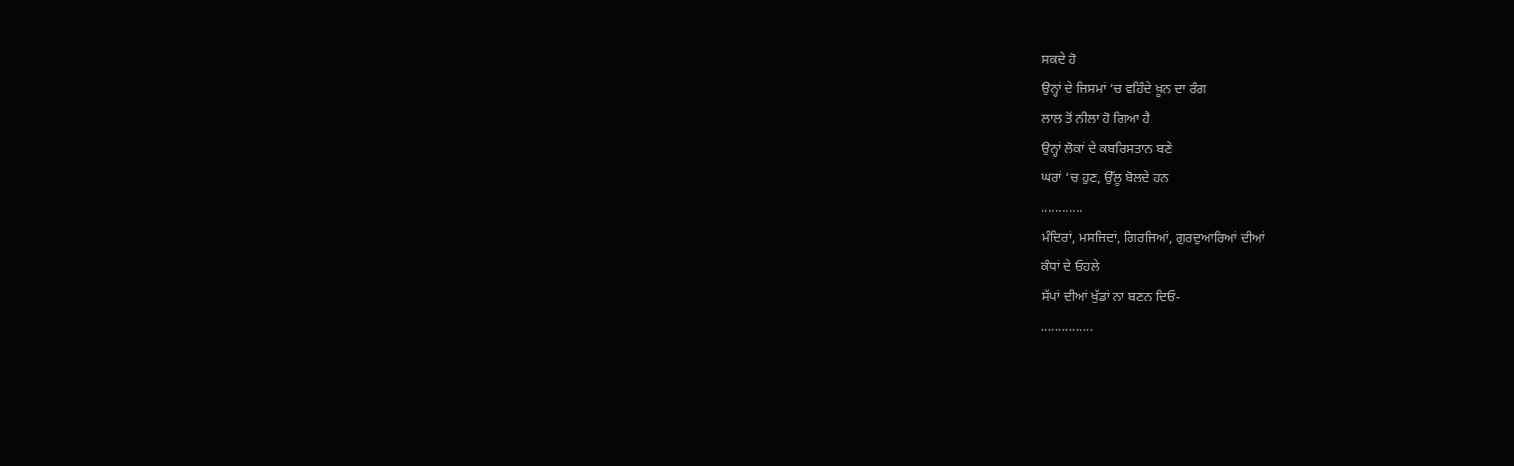ਸਕਦੇ ਹੋ
ਉਨ੍ਹਾਂ ਦੇ ਜਿਸਮਾਂ ‘ਚ ਵਹਿੰਦੇ ਖ਼ੂਨ ਦਾ ਰੰਗ
ਲਾਲ ਤੋਂ ਨੀਲਾ ਹੋ ਗਿਆ ਹੈ
ਉਨ੍ਹਾਂ ਲੋਕਾਂ ਦੇ ਕਬਰਿਸਤਾਨ ਬਣੇ
ਘਰਾਂ ‘ਚ ਹੁਣ, ਉੱਲੂ ਬੋਲਦੇ ਹਨ
............
ਮੰਦਿਰਾਂ, ਮਸਜਿਦਾਂ, ਗਿਰਜਿਆਂ, ਗੁਰਦੁਆਰਿਆਂ ਦੀਆਂ
ਕੰਧਾਂ ਦੇ ਓਹਲੇ
ਸੱਪਾਂ ਦੀਆਂ ਖੁੱਡਾਂ ਨਾ ਬਣਨ ਦਿਓ-
...............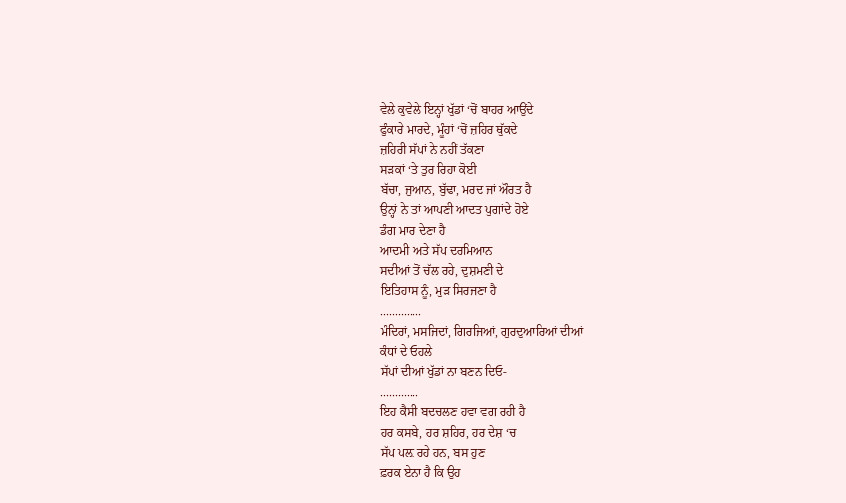ਵੇਲੇ ਕੁਵੇਲੇ ਇਨ੍ਹਾਂ ਖੁੱਡਾਂ ‘ਚੋਂ ਬਾਹਰ ਆਉਂਦੇ
ਫੁੰਕਾਰੇ ਮਾਰਦੇ, ਮੂੰਹਾਂ ‘ਚੋਂ ਜ਼ਹਿਰ ਥੁੱਕਦੇ
ਜ਼ਹਿਰੀ ਸੱਪਾਂ ਨੇ ਨਹੀਂ ਤੱਕਣਾ
ਸੜਕਾਂ ‘ਤੇ ਤੁਰ ਰਿਹਾ ਕੋਈ
ਬੱਚਾ, ਜੁਆਨ, ਬੁੱਢਾ, ਮਰਦ ਜਾਂ ਔਰਤ ਹੈ
ਉਨ੍ਹਾਂ ਨੇ ਤਾਂ ਆਪਣੀ ਆਦਤ ਪੁਗਾਂਦੇ ਹੋਏ
ਡੰਗ ਮਾਰ ਦੇਣਾ ਹੈ
ਆਦਮੀ ਅਤੇ ਸੱਪ ਦਰਮਿਆਨ
ਸਦੀਆਂ ਤੋਂ ਚੱਲ ਰਹੇ, ਦੁਸ਼ਮਣੀ ਦੇ
ਇਤਿਹਾਸ ਨੂੰ, ਮੁੜ ਸਿਰਜਣਾ ਹੈ
..............
ਮੰਦਿਰਾਂ, ਮਸਜਿਦਾਂ, ਗਿਰਜਿਆਂ, ਗੁਰਦੁਆਰਿਆਂ ਦੀਆਂ
ਕੰਧਾਂ ਦੇ ਓਹਲੇ
ਸੱਪਾਂ ਦੀਆਂ ਖੁੱਡਾਂ ਨਾ ਬਣਨ ਦਿਓ-
.............
ਇਹ ਕੈਸੀ ਬਦਚਲਣ ਹਵਾ ਵਗ ਰਹੀ ਹੈ
ਹਰ ਕਸਬੇ, ਹਰ ਸ਼ਹਿਰ, ਹਰ ਦੇਸ਼ ‘ਚ
ਸੱਪ ਪਲ਼ ਰਹੇ ਹਨ, ਬਸ ਹੁਣ
ਫ਼ਰਕ ਏਨਾ ਹੈ ਕਿ ਉਹ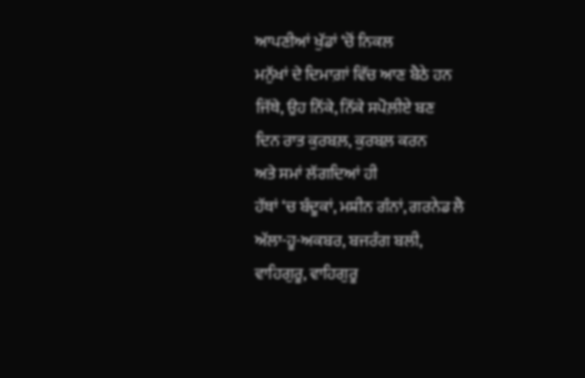ਆਪਣੀਆਂ ਖੁੱਡਾਂ ‘ਚੋਂ ਨਿਕਲ
ਮਨੁੱਖਾਂ ਦੇ ਦਿਮਾਗ਼ਾਂ ਵਿੱਚ ਆਣ ਬੈਠੇ ਹਨ
ਜਿੱਥੇ, ਉਹ ਨਿੱਕੇ, ਨਿੱਕੇ ਸਪੋਲ਼ੀਏ ਬਣ
ਦਿਨ ਰਾਤ ਕੁਰਬਲ਼, ਕੁਰਬਲ਼ ਕਰਨ
ਅਤੇ ਸਮਾਂ ਲੱਗਦਿਆਂ ਹੀ
ਹੱਥਾਂ ‘ਚ ਬੰਦੂਕਾਂ, ਮਸ਼ੀਨ ਗੰਨਾਂ, ਗਰਨੇਡ ਲੈ
ਅੱਲਾ-ਹੂ-ਅਕਬਰ, ਬਜਰੰਗ ਬਲੀ,
ਵਾਹਿਗੁਰੂ, ਵਾਹਿਗੁਰੂ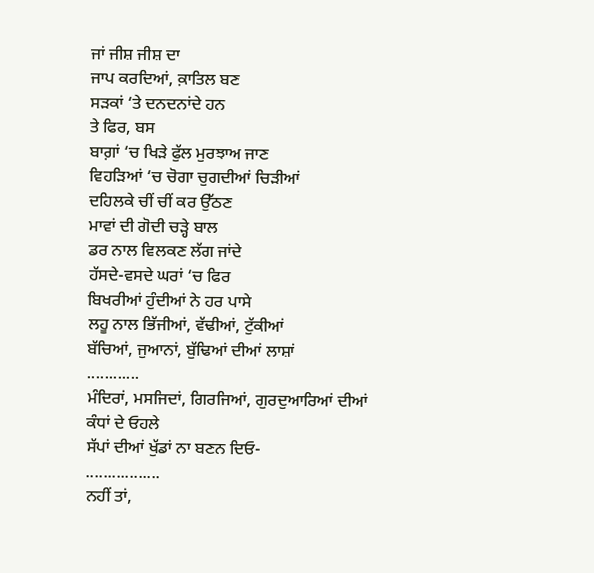ਜਾਂ ਜੀਸ਼ ਜੀਸ਼ ਦਾ
ਜਾਪ ਕਰਦਿਆਂ, ਕ਼ਾਤਿਲ ਬਣ
ਸੜਕਾਂ ‘ਤੇ ਦਨਦਨਾਂਦੇ ਹਨ
ਤੇ ਫਿਰ, ਬਸ
ਬਾਗ਼ਾਂ ‘ਚ ਖਿੜੇ ਫੁੱਲ ਮੁਰਝਾਅ ਜਾਣ
ਵਿਹੜਿਆਂ ‘ਚ ਚੋਗਾ ਚੁਗਦੀਆਂ ਚਿੜੀਆਂ
ਦਹਿਲਕੇ ਚੀਂ ਚੀਂ ਕਰ ਉੱਠਣ
ਮਾਵਾਂ ਦੀ ਗੋਦੀ ਚੜ੍ਹੇ ਬਾਲ
ਡਰ ਨਾਲ ਵਿਲਕਣ ਲੱਗ ਜਾਂਦੇ
ਹੱਸਦੇ-ਵਸਦੇ ਘਰਾਂ ‘ਚ ਫਿਰ
ਬਿਖਰੀਆਂ ਹੁੰਦੀਆਂ ਨੇ ਹਰ ਪਾਸੇ
ਲਹੂ ਨਾਲ ਭਿੱਜੀਆਂ, ਵੱਢੀਆਂ, ਟੁੱਕੀਆਂ
ਬੱਚਿਆਂ, ਜੁਆਨਾਂ, ਬੁੱਢਿਆਂ ਦੀਆਂ ਲਾਸ਼ਾਂ
............
ਮੰਦਿਰਾਂ, ਮਸਜਿਦਾਂ, ਗਿਰਜਿਆਂ, ਗੁਰਦੁਆਰਿਆਂ ਦੀਆਂ
ਕੰਧਾਂ ਦੇ ਓਹਲੇ
ਸੱਪਾਂ ਦੀਆਂ ਖੁੱਡਾਂ ਨਾ ਬਣਨ ਦਿਓ-
.................
ਨਹੀਂ ਤਾਂ,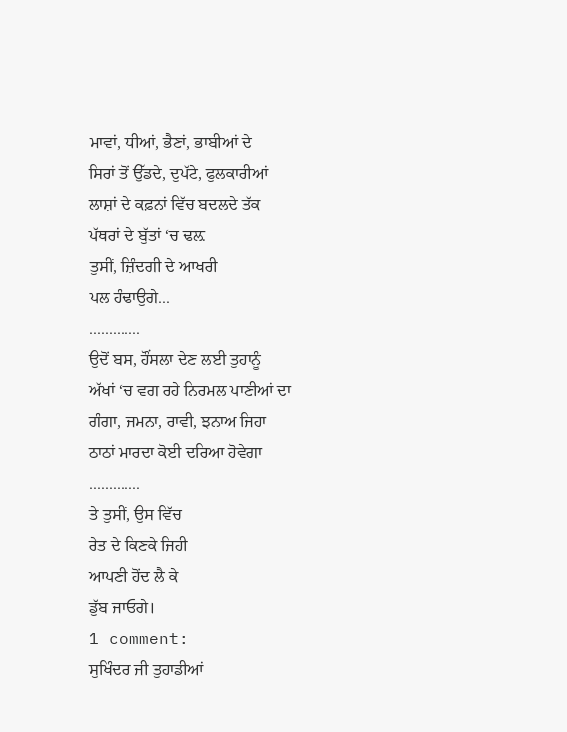ਮਾਵਾਂ, ਧੀਆਂ, ਭੈਣਾਂ, ਭਾਬੀਆਂ ਦੇ
ਸਿਰਾਂ ਤੋਂ ਉੱਡਦੇ, ਦੁਪੱਟੇ, ਫੁਲਕਾਰੀਆਂ
ਲਾਸ਼ਾਂ ਦੇ ਕਫ਼ਨਾਂ ਵਿੱਚ ਬਦਲਦੇ ਤੱਕ
ਪੱਥਰਾਂ ਦੇ ਬੁੱਤਾਂ ‘ਚ ਢਲ਼
ਤੁਸੀਂ, ਜ਼ਿੰਦਗੀ ਦੇ ਆਖਰੀ
ਪਲ ਹੰਢਾਉਗੇ...
.............
ਉਦੋਂ ਬਸ, ਹੌਂਸਲਾ ਦੇਣ ਲਈ ਤੁਹਾਨੂੰ
ਅੱਖਾਂ ‘ਚ ਵਗ ਰਹੇ ਨਿਰਮਲ ਪਾਣੀਆਂ ਦਾ
ਗੰਗਾ, ਜਮਨਾ, ਰਾਵੀ, ਝਨਾਅ ਜਿਹਾ
ਠਾਠਾਂ ਮਾਰਦਾ ਕੋਈ ਦਰਿਆ ਹੋਵੇਗਾ
.............
ਤੇ ਤੁਸੀਂ, ਉਸ ਵਿੱਚ
ਰੇਤ ਦੇ ਕਿਣਕੇ ਜਿਹੀ
ਆਪਣੀ ਹੋਂਦ ਲੈ ਕੇ
ਡੁੱਬ ਜਾਓਗੇ।
1 comment:
ਸੁਖਿੰਦਰ ਜੀ ਤੁਹਾਡੀਆਂ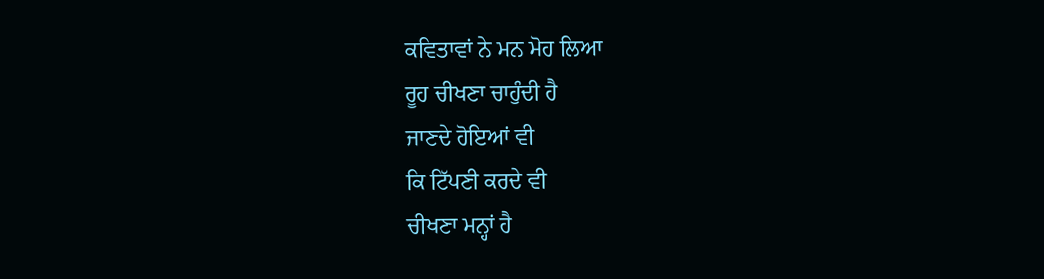ਕਵਿਤਾਵਾਂ ਨੇ ਮਨ ਮੋਹ ਲਿਆ
ਰੂਹ ਚੀਖਣਾ ਚਾਹੁੰਦੀ ਹੈ
ਜਾਣਦੇ ਹੋਇਆਂ ਵੀ
ਕਿ ਟਿੱਪਣੀ ਕਰਦੇ ਵੀ
ਚੀਖਣਾ ਮਨ੍ਹਾਂ ਹੈ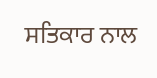ਸਤਿਕਾਰ ਨਾਲ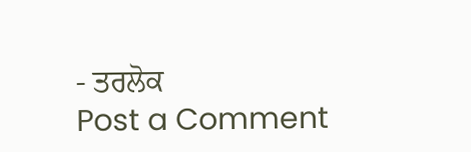- ਤਰਲੋਕ
Post a Comment